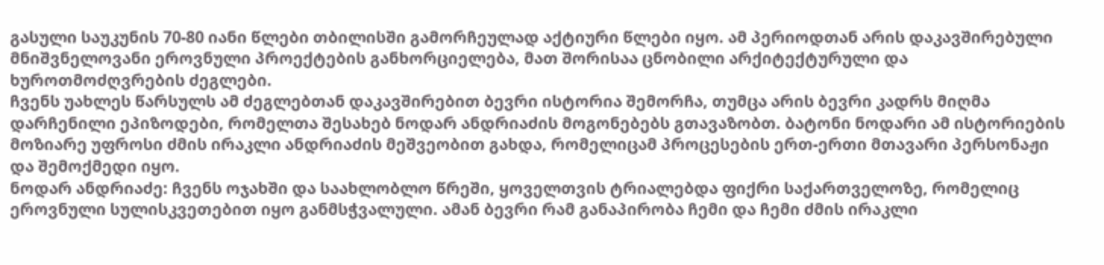გასული საუკუნის 70-80 იანი წლები თბილისში გამორჩეულად აქტიური წლები იყო. ამ პერიოდთან არის დაკავშირებული მნიშვნელოვანი ეროვნული პროექტების განხორციელება, მათ შორისაა ცნობილი არქიტექტურული და ხუროთმოძღვრების ძეგლები.
ჩვენს უახლეს წარსულს ამ ძეგლებთან დაკავშირებით ბევრი ისტორია შემორჩა, თუმცა არის ბევრი კადრს მიღმა დარჩენილი ეპიზოდები, რომელთა შესახებ ნოდარ ანდრიაძის მოგონებებს გთავაზობთ. ბატონი ნოდარი ამ ისტორიების მოზიარე უფროსი ძმის ირაკლი ანდრიაძის მეშვეობით გახდა, რომელიცამ პროცესების ერთ-ერთი მთავარი პერსონაჟი და შემოქმედი იყო.
ნოდარ ანდრიაძე: ჩვენს ოჯახში და საახლობლო წრეში, ყოველთვის ტრიალებდა ფიქრი საქართველოზე, რომელიც ეროვნული სულისკვეთებით იყო განმსჭვალული. ამან ბევრი რამ განაპირობა ჩემი და ჩემი ძმის ირაკლი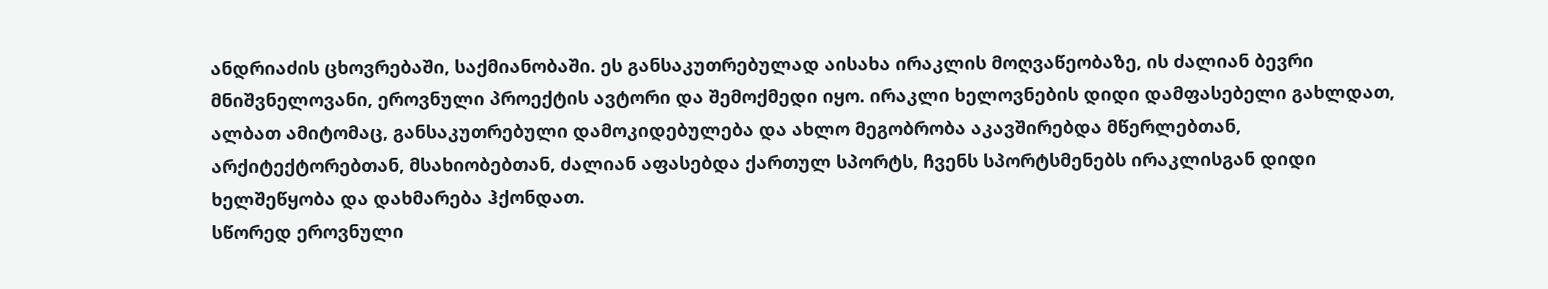ანდრიაძის ცხოვრებაში, საქმიანობაში. ეს განსაკუთრებულად აისახა ირაკლის მოღვაწეობაზე, ის ძალიან ბევრი მნიშვნელოვანი, ეროვნული პროექტის ავტორი და შემოქმედი იყო. ირაკლი ხელოვნების დიდი დამფასებელი გახლდათ, ალბათ ამიტომაც, განსაკუთრებული დამოკიდებულება და ახლო მეგობრობა აკავშირებდა მწერლებთან, არქიტექტორებთან, მსახიობებთან, ძალიან აფასებდა ქართულ სპორტს, ჩვენს სპორტსმენებს ირაკლისგან დიდი ხელშეწყობა და დახმარება ჰქონდათ.
სწორედ ეროვნული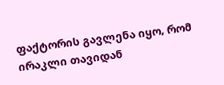ფაქტორის გავლენა იყო, რომ ირაკლი თავიდან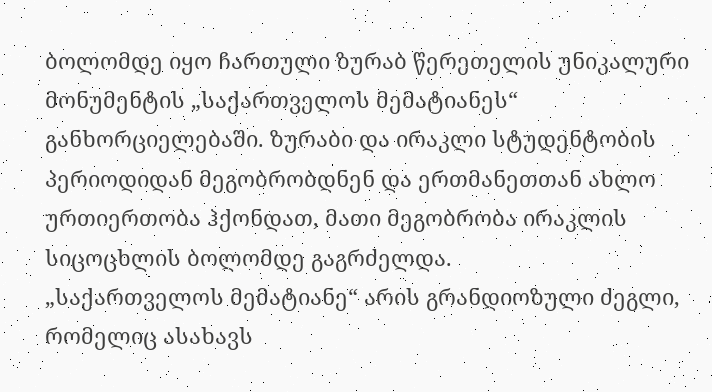ბოლომდე იყო ჩართული ზურაბ წერეთელის უნიკალური მონუმენტის „საქართველოს მემატიანეს“ განხორციელებაში. ზურაბი და ირაკლი სტუდენტობის პერიოდიდან მეგობრობდნენ და ერთმანეთთან ახლო ურთიერთობა ჰქონდათ, მათი მეგობრობა ირაკლის სიცოცხლის ბოლომდე გაგრძელდა.
„საქართველოს მემატიანე“ არის გრანდიოზული ძეგლი, რომელიც ასახავს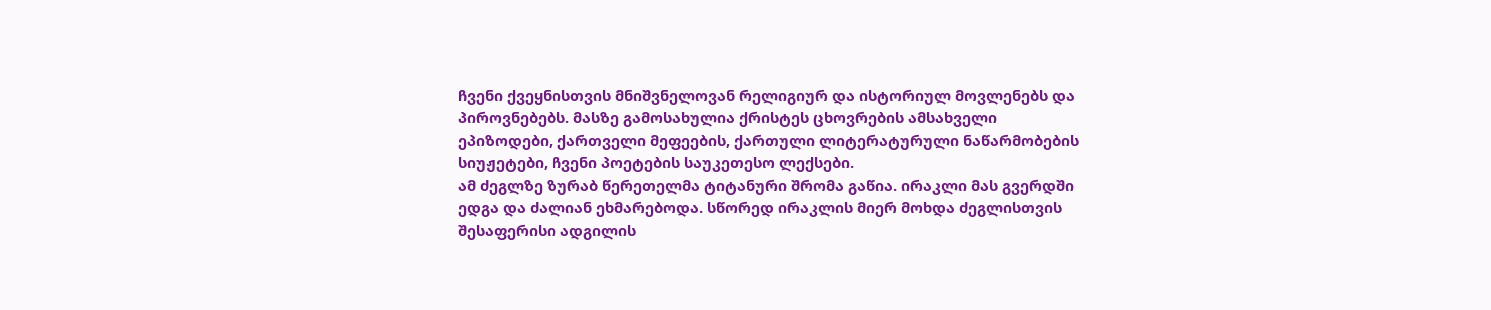ჩვენი ქვეყნისთვის მნიშვნელოვან რელიგიურ და ისტორიულ მოვლენებს და პიროვნებებს. მასზე გამოსახულია ქრისტეს ცხოვრების ამსახველი ეპიზოდები, ქართველი მეფეების, ქართული ლიტერატურული ნაწარმობების სიუჟეტები, ჩვენი პოეტების საუკეთესო ლექსები.
ამ ძეგლზე ზურაბ წერეთელმა ტიტანური შრომა გაწია. ირაკლი მას გვერდში ედგა და ძალიან ეხმარებოდა. სწორედ ირაკლის მიერ მოხდა ძეგლისთვის შესაფერისი ადგილის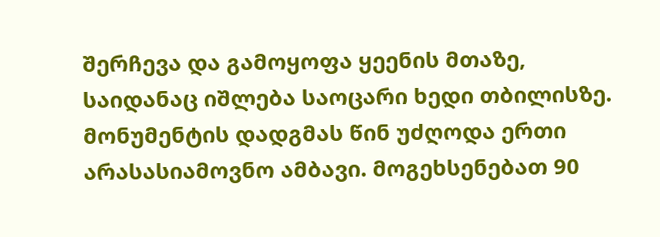შერჩევა და გამოყოფა ყეენის მთაზე, საიდანაც იშლება საოცარი ხედი თბილისზე.
მონუმენტის დადგმას წინ უძღოდა ერთი არასასიამოვნო ამბავი. მოგეხსენებათ 90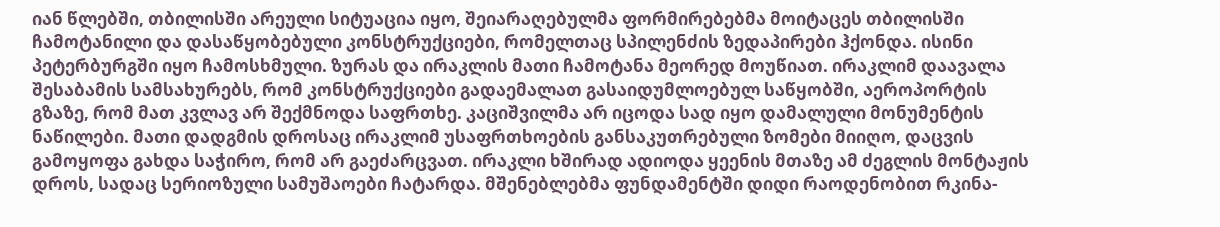იან წლებში, თბილისში არეული სიტუაცია იყო, შეიარაღებულმა ფორმირებებმა მოიტაცეს თბილისში ჩამოტანილი და დასაწყობებული კონსტრუქციები, რომელთაც სპილენძის ზედაპირები ჰქონდა. ისინი პეტერბურგში იყო ჩამოსხმული. ზურას და ირაკლის მათი ჩამოტანა მეორედ მოუწიათ. ირაკლიმ დაავალა შესაბამის სამსახურებს, რომ კონსტრუქციები გადაემალათ გასაიდუმლოებულ საწყობში, აეროპორტის გზაზე, რომ მათ კვლავ არ შექმნოდა საფრთხე. კაციშვილმა არ იცოდა სად იყო დამალული მონუმენტის ნაწილები. მათი დადგმის დროსაც ირაკლიმ უსაფრთხოების განსაკუთრებული ზომები მიიღო, დაცვის გამოყოფა გახდა საჭირო, რომ არ გაეძარცვათ. ირაკლი ხშირად ადიოდა ყეენის მთაზე ამ ძეგლის მონტაჟის დროს, სადაც სერიოზული სამუშაოები ჩატარდა. მშენებლებმა ფუნდამენტში დიდი რაოდენობით რკინა-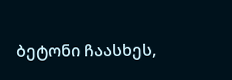ბეტონი ჩაასხეს,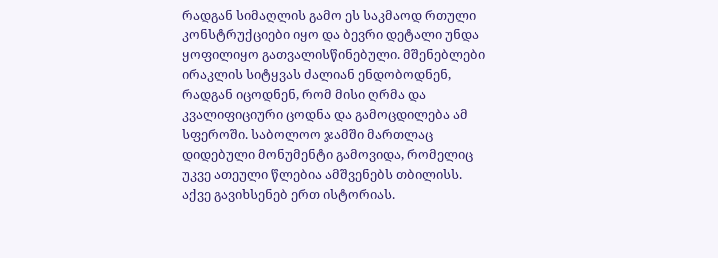რადგან სიმაღლის გამო ეს საკმაოდ რთული კონსტრუქციები იყო და ბევრი დეტალი უნდა ყოფილიყო გათვალისწინებული. მშენებლები ირაკლის სიტყვას ძალიან ენდობოდნენ, რადგან იცოდნენ, რომ მისი ღრმა და კვალიფიციური ცოდნა და გამოცდილება ამ სფეროში. საბოლოო ჯამში მართლაც დიდებული მონუმენტი გამოვიდა, რომელიც უკვე ათეული წლებია ამშვენებს თბილისს.
აქვე გავიხსენებ ერთ ისტორიას.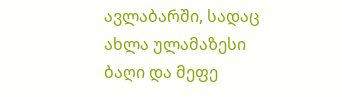ავლაბარში, სადაც ახლა ულამაზესი ბაღი და მეფე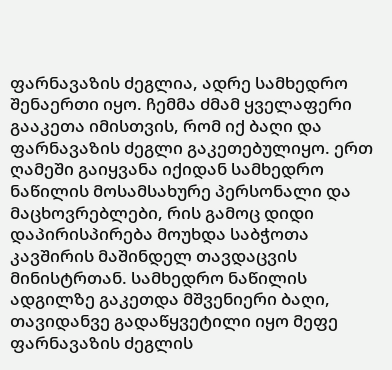ფარნავაზის ძეგლია, ადრე სამხედრო შენაერთი იყო. ჩემმა ძმამ ყველაფერი გააკეთა იმისთვის, რომ იქ ბაღი და ფარნავაზის ძეგლი გაკეთებულიყო. ერთ ღამეში გაიყვანა იქიდან სამხედრო ნაწილის მოსამსახურე პერსონალი და მაცხოვრებლები, რის გამოც დიდი დაპირისპირება მოუხდა საბჭოთა კავშირის მაშინდელ თავდაცვის მინისტრთან. სამხედრო ნაწილის ადგილზე გაკეთდა მშვენიერი ბაღი, თავიდანვე გადაწყვეტილი იყო მეფე ფარნავაზის ძეგლის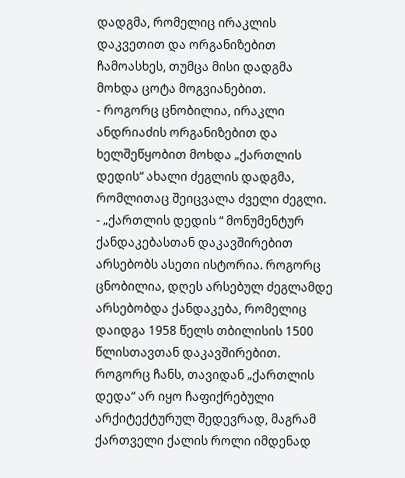დადგმა, რომელიც ირაკლის დაკვეთით და ორგანიზებით ჩამოასხეს, თუმცა მისი დადგმა მოხდა ცოტა მოგვიანებით.
- როგორც ცნობილია, ირაკლი ანდრიაძის ორგანიზებით და ხელშეწყობით მოხდა „ქართლის დედის“ ახალი ძეგლის დადგმა, რომლითაც შეიცვალა ძველი ძეგლი.
- „ქართლის დედის “ მონუმენტურ ქანდაკებასთან დაკავშირებით არსებობს ასეთი ისტორია. როგორც ცნობილია, დღეს არსებულ ძეგლამდე არსებობდა ქანდაკება, რომელიც დაიდგა 1958 წელს თბილისის 1500 წლისთავთან დაკავშირებით. როგორც ჩანს, თავიდან „ქართლის დედა“ არ იყო ჩაფიქრებული არქიტექტურულ შედევრად, მაგრამ ქართველი ქალის როლი იმდენად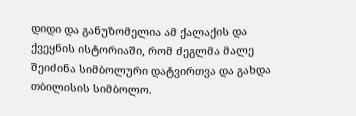დიდი და განუზომელია ამ ქალაქის და ქვეყნის ისტორიაში, რომ ძეგლმა მალე შეიძინა სიმბოლური დატვირთვა და გახდა თბილისის სიმბოლო.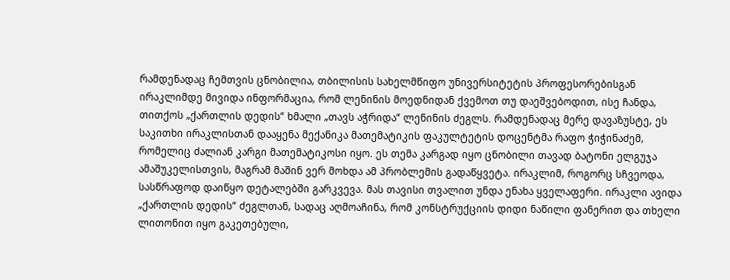რამდენადაც ჩემთვის ცნობილია, თბილისის სახელმწიფო უნივერსიტეტის პროფესორებისგან ირაკლიმდე მივიდა ინფორმაცია, რომ ლენინის მოედნიდან ქვემოთ თუ დაეშვებოდით, ისე ჩანდა, თითქოს „ქართლის დედის“ ხმალი „თავს აჭრიდა“ ლენინის ძეგლს. რამდენადაც მერე დავაზუსტე, ეს საკითხი ირაკლისთან დააყენა მექანიკა მათემატიკის ფაკულტეტის დოცენტმა რაფო ჭიჭინაძემ, რომელიც ძალიან კარგი მათემატიკოსი იყო. ეს თემა კარგად იყო ცნობილი თავად ბატონი ელგუჯა ამაშუკელისთვის, მაგრამ მაშინ ვერ მოხდა ამ პრობლემის გადაწყვეტა. ირაკლიმ, როგორც სჩვეოდა, სასწრაფოდ დაიწყო დეტალებში გარკვევა. მას თავისი თვალით უნდა ენახა ყველაფერი. ირაკლი ავიდა „ქართლის დედის“ ძეგლთან, სადაც აღმოაჩინა, რომ კონსტრუქციის დიდი ნაწილი ფანერით და თხელი ლითონით იყო გაკეთებული,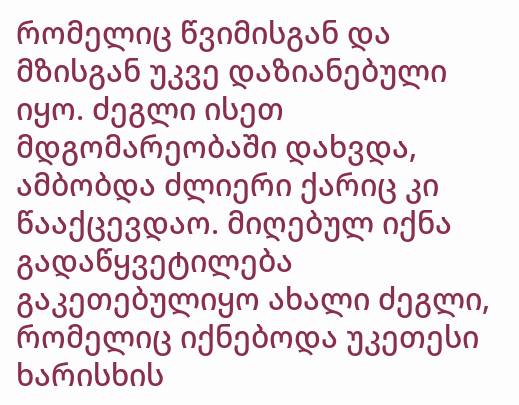რომელიც წვიმისგან და მზისგან უკვე დაზიანებული იყო. ძეგლი ისეთ მდგომარეობაში დახვდა, ამბობდა ძლიერი ქარიც კი წააქცევდაო. მიღებულ იქნა გადაწყვეტილება გაკეთებულიყო ახალი ძეგლი, რომელიც იქნებოდა უკეთესი ხარისხის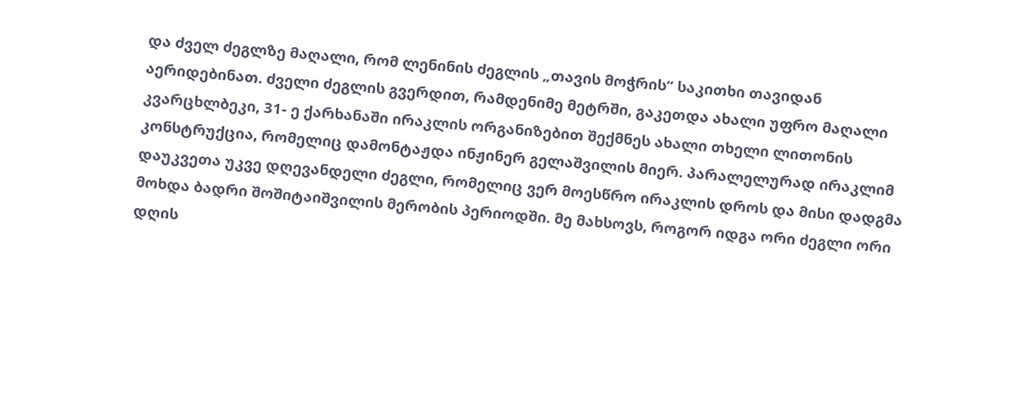და ძველ ძეგლზე მაღალი, რომ ლენინის ძეგლის „თავის მოჭრის“ საკითხი თავიდან აერიდებინათ. ძველი ძეგლის გვერდით, რამდენიმე მეტრში, გაკეთდა ახალი უფრო მაღალი კვარცხლბეკი, 31- ე ქარხანაში ირაკლის ორგანიზებით შექმნეს ახალი თხელი ლითონის კონსტრუქცია, რომელიც დამონტაჟდა ინჟინერ გელაშვილის მიერ. პარალელურად ირაკლიმ დაუკვეთა უკვე დღევანდელი ძეგლი, რომელიც ვერ მოესწრო ირაკლის დროს და მისი დადგმა მოხდა ბადრი შოშიტაიშვილის მერობის პერიოდში. მე მახსოვს, როგორ იდგა ორი ძეგლი ორი დღის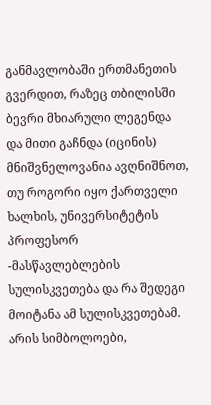განმავლობაში ერთმანეთის გვერდით, რაზეც თბილისში ბევრი მხიარული ლეგენდა და მითი გაჩნდა (იცინის)
მნიშვნელოვანია ავღნიშნოთ, თუ როგორი იყო ქართველი ხალხის, უნივერსიტეტის პროფესორ -მასწავლებლების სულისკვეთება და რა შედეგი მოიტანა ამ სულისკვეთებამ. არის სიმბოლოები,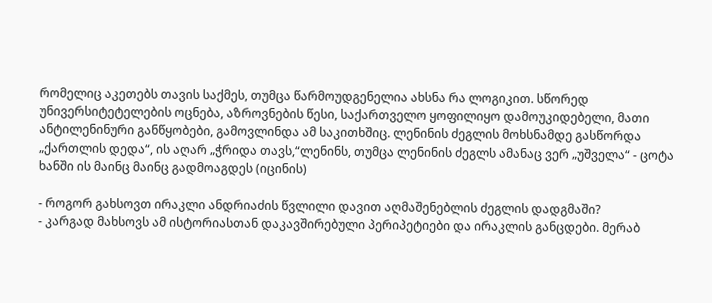რომელიც აკეთებს თავის საქმეს, თუმცა წარმოუდგენელია ახსნა რა ლოგიკით. სწორედ უნივერსიტეტელების ოცნება, აზროვნების წესი, საქართველო ყოფილიყო დამოუკიდებელი, მათი ანტილენინური განწყობები, გამოვლინდა ამ საკითხშიც. ლენინის ძეგლის მოხსნამდე გასწორდა „ქართლის დედა“, ის აღარ „ჭრიდა თავს,“ლენინს, თუმცა ლენინის ძეგლს ამანაც ვერ „უშველა“ - ცოტა ხანში ის მაინც მაინც გადმოაგდეს (იცინის)

- როგორ გახსოვთ ირაკლი ანდრიაძის წვლილი დავით აღმაშენებლის ძეგლის დადგმაში?
- კარგად მახსოვს ამ ისტორიასთან დაკავშირებული პერიპეტიები და ირაკლის განცდები. მერაბ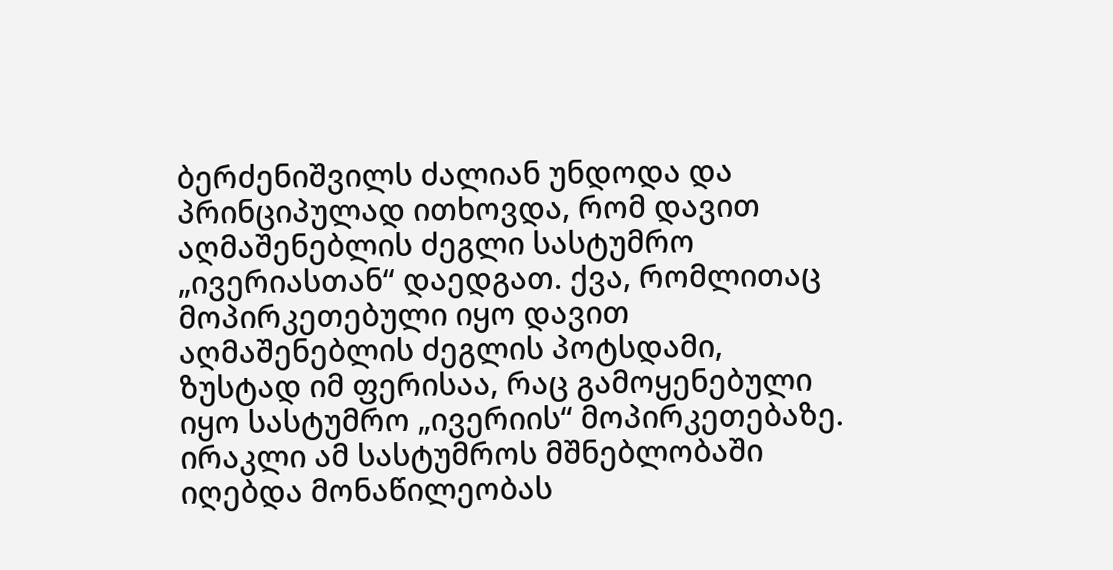ბერძენიშვილს ძალიან უნდოდა და პრინციპულად ითხოვდა, რომ დავით აღმაშენებლის ძეგლი სასტუმრო „ივერიასთან“ დაედგათ. ქვა, რომლითაც მოპირკეთებული იყო დავით აღმაშენებლის ძეგლის პოტსდამი, ზუსტად იმ ფერისაა, რაც გამოყენებული იყო სასტუმრო „ივერიის“ მოპირკეთებაზე. ირაკლი ამ სასტუმროს მშნებლობაში იღებდა მონაწილეობას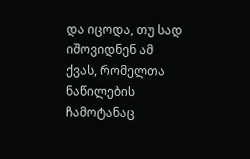და იცოდა, თუ სად იშოვიდნენ ამ ქვას, რომელთა ნაწილების ჩამოტანაც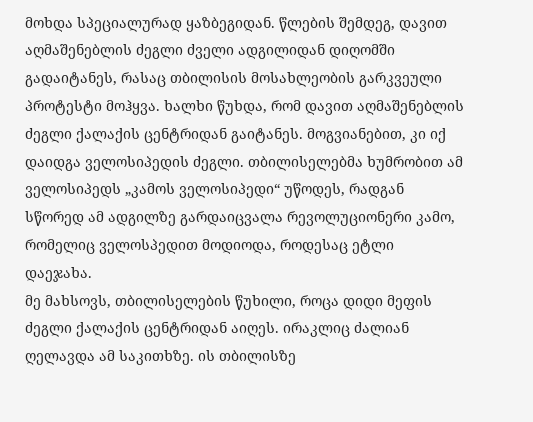მოხდა სპეციალურად ყაზბეგიდან. წლების შემდეგ, დავით აღმაშენებლის ძეგლი ძველი ადგილიდან დიღომში გადაიტანეს, რასაც თბილისის მოსახლეობის გარკვეული პროტესტი მოჰყვა. ხალხი წუხდა, რომ დავით აღმაშენებლის ძეგლი ქალაქის ცენტრიდან გაიტანეს. მოგვიანებით, კი იქ დაიდგა ველოსიპედის ძეგლი. თბილისელებმა ხუმრობით ამ ველოსიპედს „კამოს ველოსიპედი“ უწოდეს, რადგან სწორედ ამ ადგილზე გარდაიცვალა რევოლუციონერი კამო, რომელიც ველოსპედით მოდიოდა, როდესაც ეტლი დაეჯახა.
მე მახსოვს, თბილისელების წუხილი, როცა დიდი მეფის ძეგლი ქალაქის ცენტრიდან აიღეს. ირაკლიც ძალიან ღელავდა ამ საკითხზე. ის თბილისზე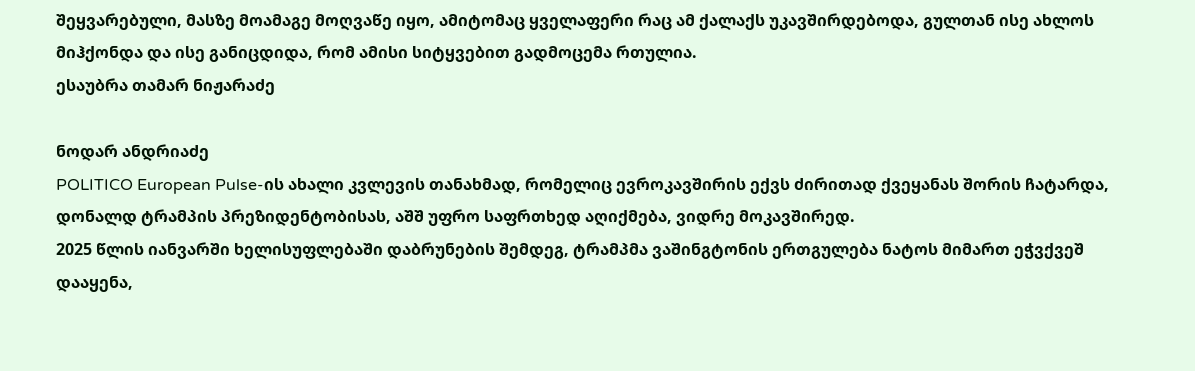შეყვარებული, მასზე მოამაგე მოღვაწე იყო, ამიტომაც ყველაფერი რაც ამ ქალაქს უკავშირდებოდა, გულთან ისე ახლოს მიჰქონდა და ისე განიცდიდა, რომ ამისი სიტყვებით გადმოცემა რთულია.
ესაუბრა თამარ ნიჟარაძე

ნოდარ ანდრიაძე
POLITICO European Pulse-ის ახალი კვლევის თანახმად, რომელიც ევროკავშირის ექვს ძირითად ქვეყანას შორის ჩატარდა, დონალდ ტრამპის პრეზიდენტობისას, აშშ უფრო საფრთხედ აღიქმება, ვიდრე მოკავშირედ.
2025 წლის იანვარში ხელისუფლებაში დაბრუნების შემდეგ, ტრამპმა ვაშინგტონის ერთგულება ნატოს მიმართ ეჭვქვეშ დააყენა,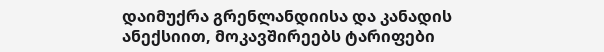დაიმუქრა გრენლანდიისა და კანადის ანექსიით, მოკავშირეებს ტარიფები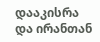დააკისრა და ირანთან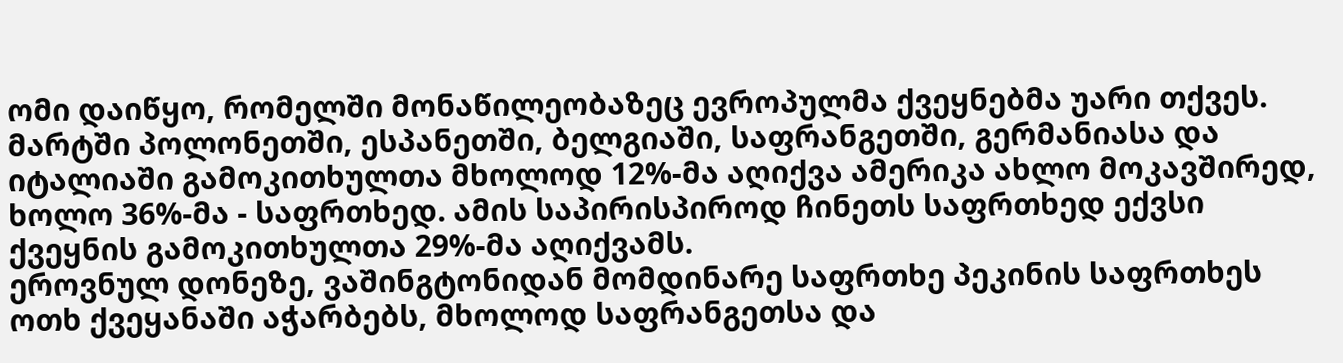ომი დაიწყო, რომელში მონაწილეობაზეც ევროპულმა ქვეყნებმა უარი თქვეს.
მარტში პოლონეთში, ესპანეთში, ბელგიაში, საფრანგეთში, გერმანიასა და იტალიაში გამოკითხულთა მხოლოდ 12%-მა აღიქვა ამერიკა ახლო მოკავშირედ, ხოლო 36%-მა - საფრთხედ. ამის საპირისპიროდ ჩინეთს საფრთხედ ექვსი ქვეყნის გამოკითხულთა 29%-მა აღიქვამს.
ეროვნულ დონეზე, ვაშინგტონიდან მომდინარე საფრთხე პეკინის საფრთხეს ოთხ ქვეყანაში აჭარბებს, მხოლოდ საფრანგეთსა და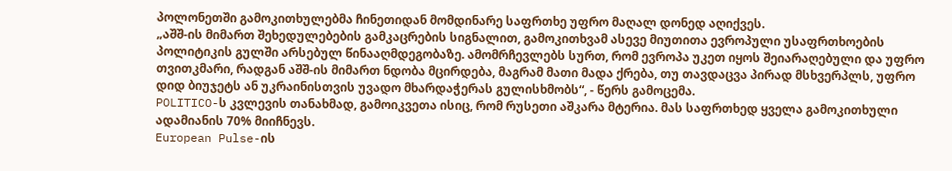პოლონეთში გამოკითხულებმა ჩინეთიდან მომდინარე საფრთხე უფრო მაღალ დონედ აღიქვეს.
„აშშ-ის მიმართ შეხედულებების გამკაცრების სიგნალით, გამოკითხვამ ასევე მიუთითა ევროპული უსაფრთხოების პოლიტიკის გულში არსებულ წინააღმდეგობაზე. ამომრჩევლებს სურთ, რომ ევროპა უკეთ იყოს შეიარაღებული და უფრო თვითკმარი, რადგან აშშ-ის მიმართ ნდობა მცირდება, მაგრამ მათი მადა ქრება, თუ თავდაცვა პირად მსხვერპლს, უფრო დიდ ბიუჯეტს ან უკრაინისთვის უვადო მხარდაჭერას გულისხმობს“, - წერს გამოცემა.
POLITICO-ს კვლევის თანახმად, გამოიკვეთა ისიც, რომ რუსეთი აშკარა მტერია. მას საფრთხედ ყველა გამოკითხული ადამიანის 70% მიიჩნევს.
European Pulse-ის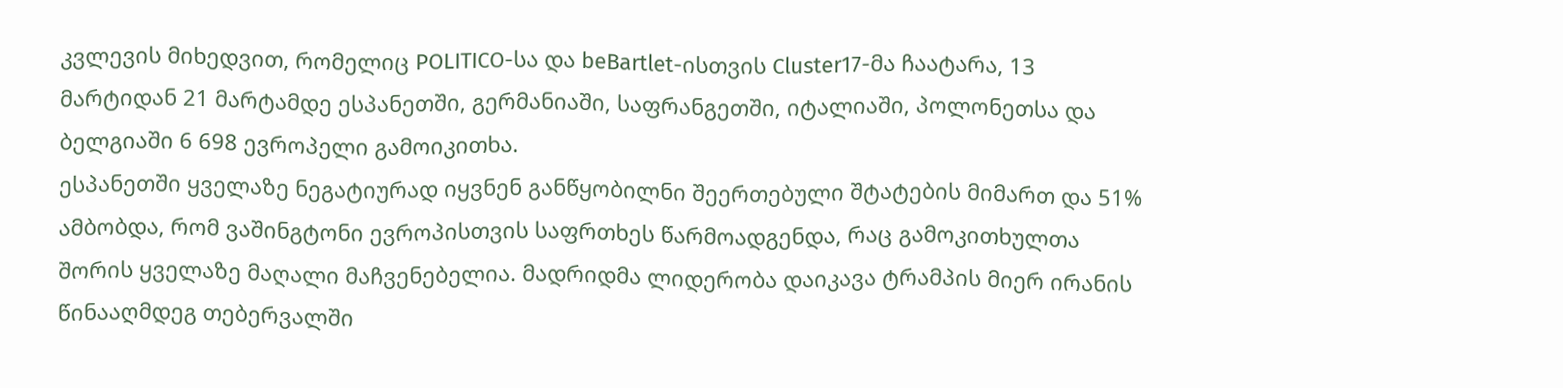კვლევის მიხედვით, რომელიც POLITICO-სა და beBartlet-ისთვის Cluster17-მა ჩაატარა, 13 მარტიდან 21 მარტამდე ესპანეთში, გერმანიაში, საფრანგეთში, იტალიაში, პოლონეთსა და ბელგიაში 6 698 ევროპელი გამოიკითხა.
ესპანეთში ყველაზე ნეგატიურად იყვნენ განწყობილნი შეერთებული შტატების მიმართ და 51% ამბობდა, რომ ვაშინგტონი ევროპისთვის საფრთხეს წარმოადგენდა, რაც გამოკითხულთა შორის ყველაზე მაღალი მაჩვენებელია. მადრიდმა ლიდერობა დაიკავა ტრამპის მიერ ირანის წინააღმდეგ თებერვალში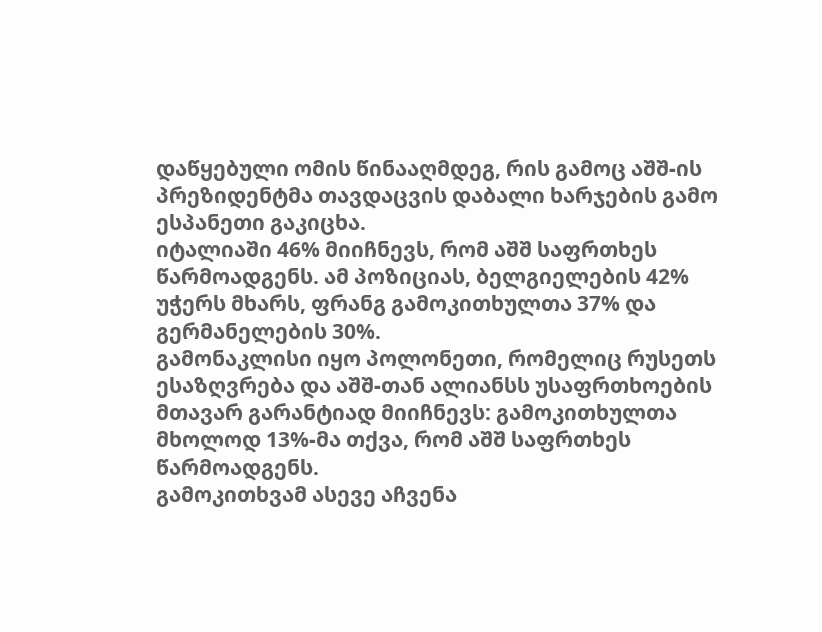დაწყებული ომის წინააღმდეგ, რის გამოც აშშ-ის პრეზიდენტმა თავდაცვის დაბალი ხარჯების გამო ესპანეთი გაკიცხა.
იტალიაში 46% მიიჩნევს, რომ აშშ საფრთხეს წარმოადგენს. ამ პოზიციას, ბელგიელების 42% უჭერს მხარს, ფრანგ გამოკითხულთა 37% და გერმანელების 30%.
გამონაკლისი იყო პოლონეთი, რომელიც რუსეთს ესაზღვრება და აშშ-თან ალიანსს უსაფრთხოების მთავარ გარანტიად მიიჩნევს: გამოკითხულთა მხოლოდ 13%-მა თქვა, რომ აშშ საფრთხეს წარმოადგენს.
გამოკითხვამ ასევე აჩვენა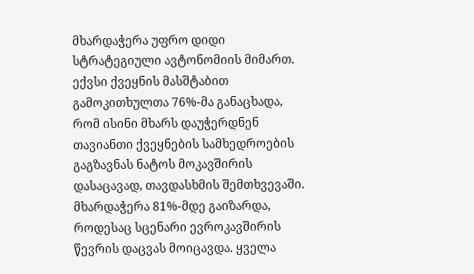მხარდაჭერა უფრო დიდი სტრატეგიული ავტონომიის მიმართ.
ექვსი ქვეყნის მასშტაბით გამოკითხულთა 76%-მა განაცხადა, რომ ისინი მხარს დაუჭერდნენ თავიანთი ქვეყნების სამხედროების გაგზავნას ნატოს მოკავშირის დასაცავად, თავდასხმის შემთხვევაში. მხარდაჭერა 81%-მდე გაიზარდა, როდესაც სცენარი ევროკავშირის წევრის დაცვას მოიცავდა. ყველა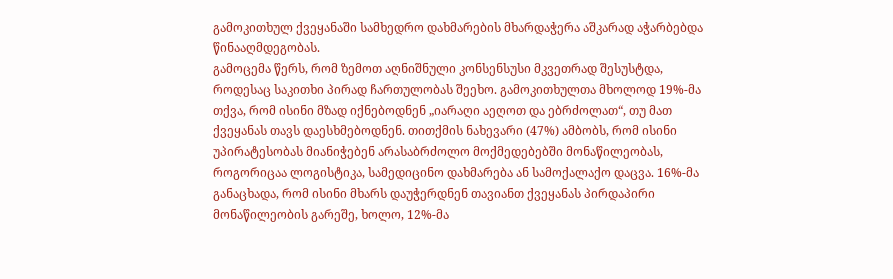გამოკითხულ ქვეყანაში სამხედრო დახმარების მხარდაჭერა აშკარად აჭარბებდა წინააღმდეგობას.
გამოცემა წერს, რომ ზემოთ აღნიშნული კონსენსუსი მკვეთრად შესუსტდა, როდესაც საკითხი პირად ჩართულობას შეეხო. გამოკითხულთა მხოლოდ 19%-მა თქვა, რომ ისინი მზად იქნებოდნენ „იარაღი აეღოთ და ებრძოლათ“, თუ მათ ქვეყანას თავს დაესხმებოდნენ. თითქმის ნახევარი (47%) ამბობს, რომ ისინი უპირატესობას მიანიჭებენ არასაბრძოლო მოქმედებებში მონაწილეობას, როგორიცაა ლოგისტიკა, სამედიცინო დახმარება ან სამოქალაქო დაცვა. 16%-მა განაცხადა, რომ ისინი მხარს დაუჭერდნენ თავიანთ ქვეყანას პირდაპირი მონაწილეობის გარეშე, ხოლო, 12%-მა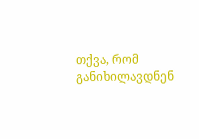თქვა, რომ განიხილავდნენ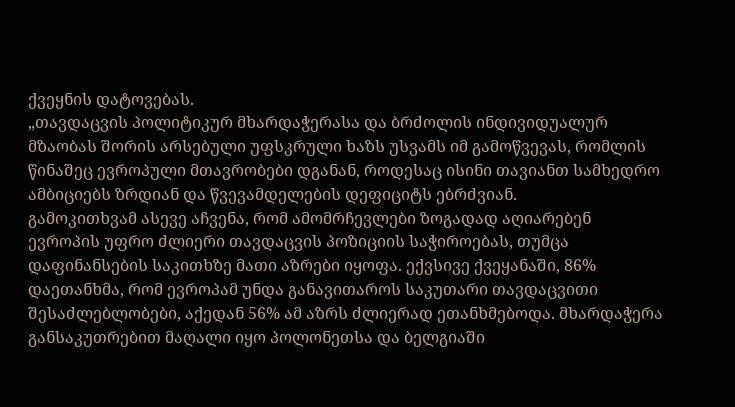ქვეყნის დატოვებას.
„თავდაცვის პოლიტიკურ მხარდაჭერასა და ბრძოლის ინდივიდუალურ მზაობას შორის არსებული უფსკრული ხაზს უსვამს იმ გამოწვევას, რომლის წინაშეც ევროპული მთავრობები დგანან, როდესაც ისინი თავიანთ სამხედრო ამბიციებს ზრდიან და წვევამდელების დეფიციტს ებრძვიან.
გამოკითხვამ ასევე აჩვენა, რომ ამომრჩევლები ზოგადად აღიარებენ ევროპის უფრო ძლიერი თავდაცვის პოზიციის საჭიროებას, თუმცა დაფინანსების საკითხზე მათი აზრები იყოფა. ექვსივე ქვეყანაში, 86% დაეთანხმა, რომ ევროპამ უნდა განავითაროს საკუთარი თავდაცვითი შესაძლებლობები, აქედან 56% ამ აზრს ძლიერად ეთანხმებოდა. მხარდაჭერა განსაკუთრებით მაღალი იყო პოლონეთსა და ბელგიაში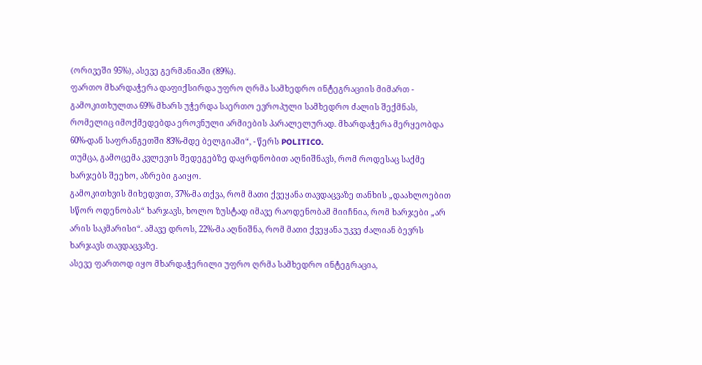(ორივეში 95%), ასევე გერმანიაში (89%).
ფართო მხარდაჭერა დაფიქსირდა უფრო ღრმა სამხედრო ინტეგრაციის მიმართ - გამოკითხულთა 69% მხარს უჭერდა საერთო ევროპული სამხედრო ძალის შექმნას, რომელიც იმოქმედებდა ეროვნული არმიების პარალელურად. მხარდაჭერა მერყეობდა 60%-დან საფრანგეთში 83%-მდე ბელგიაში“, - წერს POLITICO.
თუმცა, გამოცემა კვლევის შედეგებზე დაყრდნობით აღნიშნავს, რომ როდესაც საქმე ხარჯებს შეეხო, აზრები გაიყო.
გამოკითხვის მიხედვით, 37%-მა თქვა, რომ მათი ქვეყანა თავდაცვაზე თანხის „დაახლოებით სწორ ოდენობას“ ხარჯავს, ხოლო ზუსტად იმავე რაოდენობამ მიიჩნია, რომ ხარჯები „არ არის საკმარისი“. ამავე დროს, 22%-მა აღნიშნა, რომ მათი ქვეყანა უკვე ძალიან ბევრს ხარჯავს თავდაცვაზე.
ასევე ფართოდ იყო მხარდაჭერილი უფრო ღრმა სამხედრო ინტეგრაცია,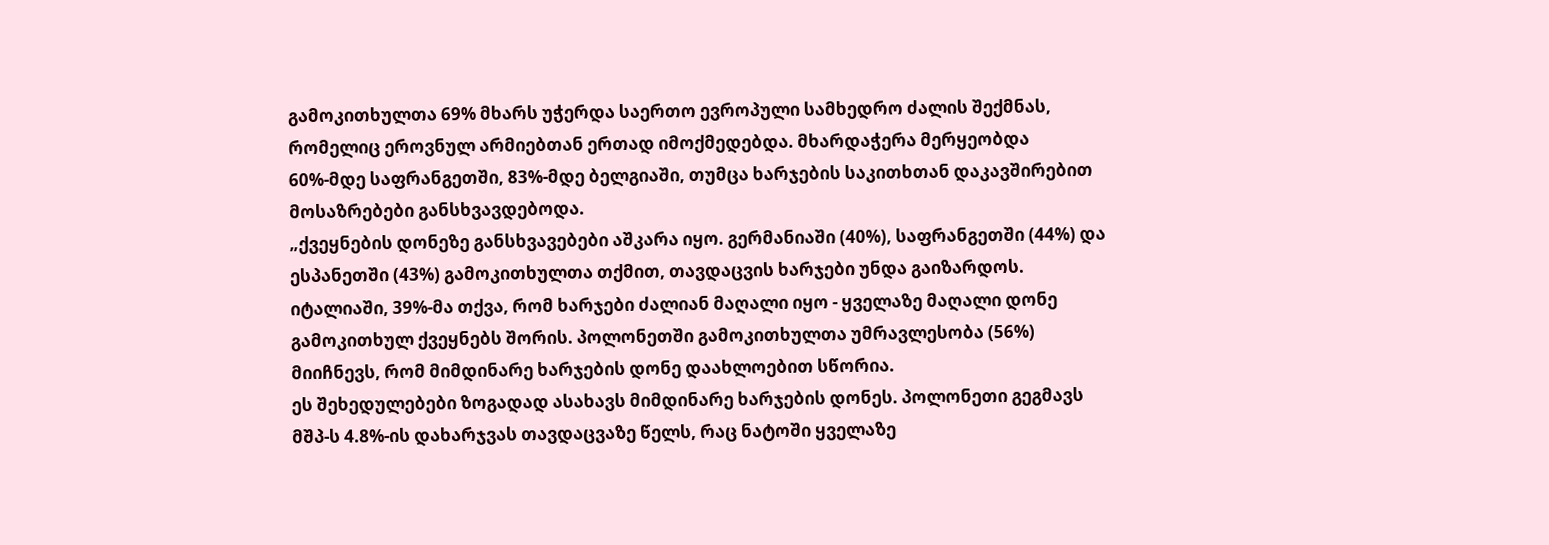გამოკითხულთა 69% მხარს უჭერდა საერთო ევროპული სამხედრო ძალის შექმნას, რომელიც ეროვნულ არმიებთან ერთად იმოქმედებდა. მხარდაჭერა მერყეობდა 60%-მდე საფრანგეთში, 83%-მდე ბელგიაში, თუმცა ხარჯების საკითხთან დაკავშირებით მოსაზრებები განსხვავდებოდა.
„ქვეყნების დონეზე განსხვავებები აშკარა იყო. გერმანიაში (40%), საფრანგეთში (44%) და ესპანეთში (43%) გამოკითხულთა თქმით, თავდაცვის ხარჯები უნდა გაიზარდოს. იტალიაში, 39%-მა თქვა, რომ ხარჯები ძალიან მაღალი იყო - ყველაზე მაღალი დონე გამოკითხულ ქვეყნებს შორის. პოლონეთში გამოკითხულთა უმრავლესობა (56%) მიიჩნევს, რომ მიმდინარე ხარჯების დონე დაახლოებით სწორია.
ეს შეხედულებები ზოგადად ასახავს მიმდინარე ხარჯების დონეს. პოლონეთი გეგმავს მშპ-ს 4.8%-ის დახარჯვას თავდაცვაზე წელს, რაც ნატოში ყველაზე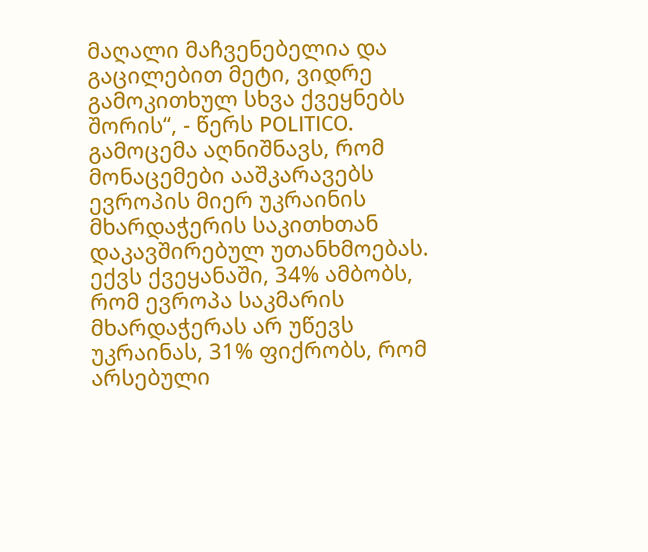მაღალი მაჩვენებელია და გაცილებით მეტი, ვიდრე გამოკითხულ სხვა ქვეყნებს შორის“, - წერს POLITICO.
გამოცემა აღნიშნავს, რომ მონაცემები ააშკარავებს ევროპის მიერ უკრაინის მხარდაჭერის საკითხთან დაკავშირებულ უთანხმოებას. ექვს ქვეყანაში, 34% ამბობს, რომ ევროპა საკმარის მხარდაჭერას არ უწევს უკრაინას, 31% ფიქრობს, რომ არსებული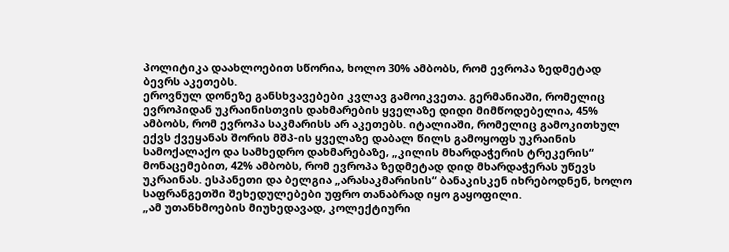პოლიტიკა დაახლოებით სწორია, ხოლო 30% ამბობს, რომ ევროპა ზედმეტად ბევრს აკეთებს.
ეროვნულ დონეზე განსხვავებები კვლავ გამოიკვეთა. გერმანიაში, რომელიც ევროპიდან უკრაინისთვის დახმარების ყველაზე დიდი მიმწოდებელია, 45% ამბობს, რომ ევროპა საკმარისს არ აკეთებს. იტალიაში, რომელიც გამოკითხულ ექვს ქვეყანას შორის მშპ-ის ყველაზე დაბალ წილს გამოყოფს უკრაინის სამოქალაქო და სამხედრო დახმარებაზე, „კილის მხარდაჭერის ტრეკერის“ მონაცემებით, 42% ამბობს, რომ ევროპა ზედმეტად დიდ მხარდაჭერას უწევს უკრაინას. ესპანეთი და ბელგია „არასაკმარისის“ ბანაკისკენ იხრებოდნენ, ხოლო საფრანგეთში შეხედულებები უფრო თანაბრად იყო გაყოფილი.
„ამ უთანხმოების მიუხედავად, კოლექტიური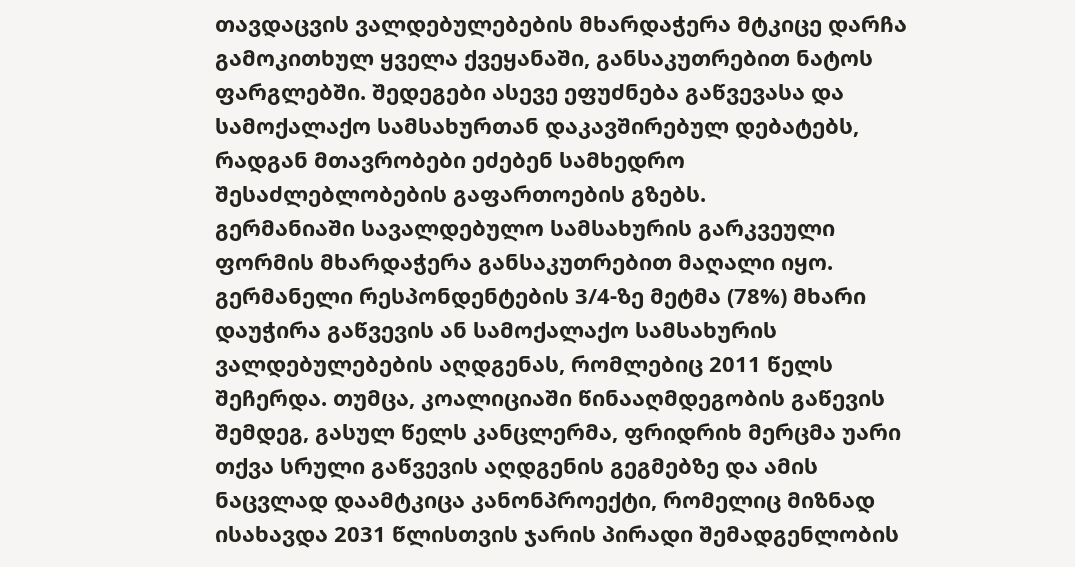თავდაცვის ვალდებულებების მხარდაჭერა მტკიცე დარჩა გამოკითხულ ყველა ქვეყანაში, განსაკუთრებით ნატოს ფარგლებში. შედეგები ასევე ეფუძნება გაწვევასა და სამოქალაქო სამსახურთან დაკავშირებულ დებატებს, რადგან მთავრობები ეძებენ სამხედრო შესაძლებლობების გაფართოების გზებს.
გერმანიაში სავალდებულო სამსახურის გარკვეული ფორმის მხარდაჭერა განსაკუთრებით მაღალი იყო. გერმანელი რესპონდენტების 3/4-ზე მეტმა (78%) მხარი დაუჭირა გაწვევის ან სამოქალაქო სამსახურის ვალდებულებების აღდგენას, რომლებიც 2011 წელს შეჩერდა. თუმცა, კოალიციაში წინააღმდეგობის გაწევის შემდეგ, გასულ წელს კანცლერმა, ფრიდრიხ მერცმა უარი თქვა სრული გაწვევის აღდგენის გეგმებზე და ამის ნაცვლად დაამტკიცა კანონპროექტი, რომელიც მიზნად ისახავდა 2031 წლისთვის ჯარის პირადი შემადგენლობის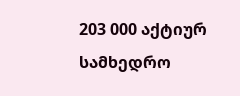203 000 აქტიურ სამხედრო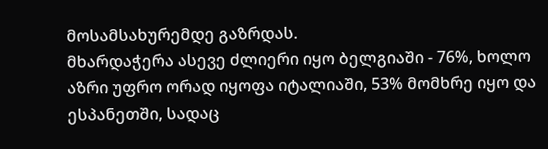მოსამსახურემდე გაზრდას.
მხარდაჭერა ასევე ძლიერი იყო ბელგიაში - 76%, ხოლო აზრი უფრო ორად იყოფა იტალიაში, 53% მომხრე იყო და ესპანეთში, სადაც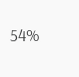54%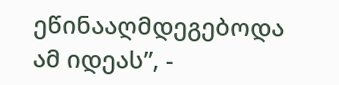ეწინააღმდეგებოდა ამ იდეას”, -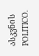ასკვნის POLITICO.